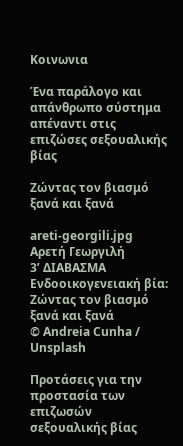Κοινωνια

Ένα παράλογο και απάνθρωπο σύστημα απέναντι στις επιζώσες σεξουαλικής βίας

Ζώντας τον βιασμό ξανά και ξανά

areti-georgili.jpg
Αρετή Γεωργιλή
3’ ΔΙΑΒΑΣΜΑ
Ενδοοικογενειακή βία: Ζώντας τον βιασμό ξανά και ξανά
© Andreia Cunha / Unsplash

Προτάσεις για την προστασία των επιζωσών σεξουαλικής βίας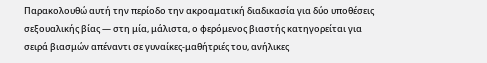Παρακολουθώ αυτή την περίοδο την ακροαματική διαδικασία για δύο υποθέσεις σεξουαλικής βίας — στη μία, μάλιστα, ο φερόμενος βιαστής κατηγορείται για σειρά βιασμών απέναντι σε γυναίκες-μαθήτριές του, ανήλικες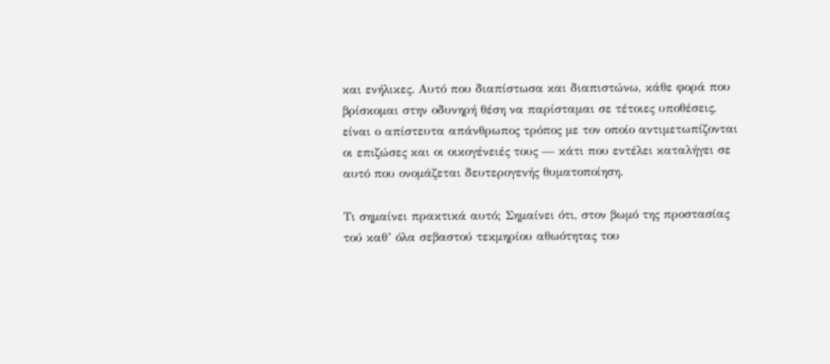και ενήλικες. Αυτό που διαπίστωσα και διαπιστώνω, κάθε φορά που βρίσκομαι στην οδυνηρή θέση να παρίσταμαι σε τέτοιες υποθέσεις, είναι ο απίστευτα απάνθρωπος τρόπος με τον οποίο αντιμετωπίζονται οι επιζώσες και οι οικογένειές τους — κάτι που εντέλει καταλήγει σε αυτό που ονομάζεται δευτερογενής θυματοποίηση.

Τι σημαίνει πρακτικά αυτό; Σημαίνει ότι, στον βωμό της προστασίας τού καθ’ όλα σεβαστού τεκμηρίου αθωότητας του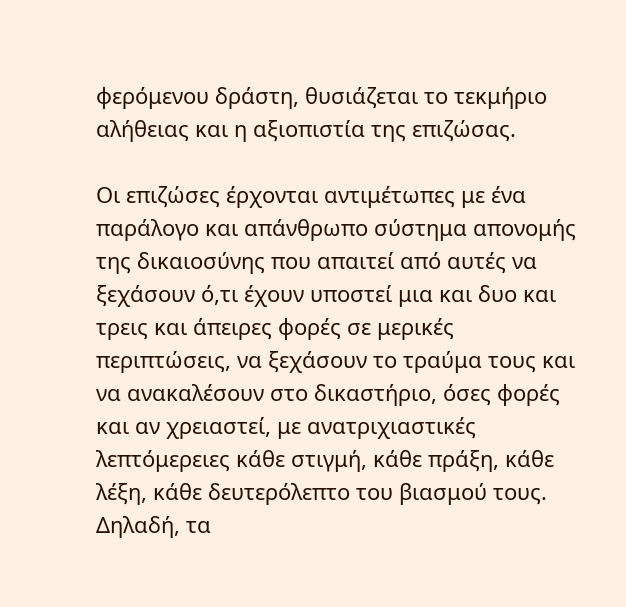φερόμενου δράστη, θυσιάζεται το τεκμήριο αλήθειας και η αξιοπιστία της επιζώσας.

Οι επιζώσες έρχονται αντιμέτωπες με ένα παράλογο και απάνθρωπο σύστημα απονομής της δικαιοσύνης που απαιτεί από αυτές να ξεχάσουν ό,τι έχουν υποστεί μια και δυο και τρεις και άπειρες φορές σε μερικές περιπτώσεις, να ξεχάσουν το τραύμα τους και να ανακαλέσουν στο δικαστήριο, όσες φορές και αν χρειαστεί, με ανατριχιαστικές λεπτόμερειες κάθε στιγμή, κάθε πράξη, κάθε λέξη, κάθε δευτερόλεπτο του βιασμού τους. Δηλαδή, τα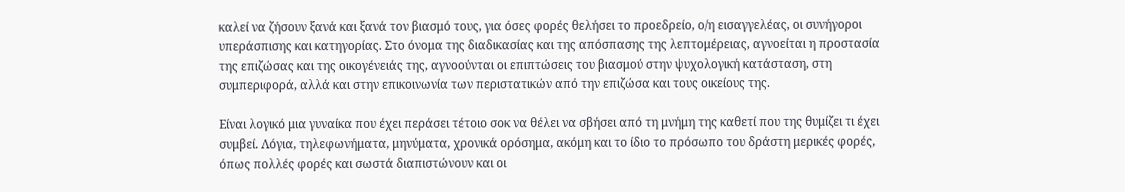καλεί να ζήσουν ξανά και ξανά τον βιασμό τους, για όσες φορές θελήσει το προεδρείο, ο/η εισαγγελέας, οι συνήγοροι υπεράσπισης και κατηγορίας. Στο όνομα της διαδικασίας και της απόσπασης της λεπτομέρειας, αγνοείται η προστασία της επιζώσας και της οικογένειάς της, αγνοούνται οι επιπτώσεις του βιασμού στην ψυχολογική κατάσταση, στη συμπεριφορά, αλλά και στην επικοινωνία των περιστατικών από την επιζώσα και τους οικείους της.

Είναι λογικό μια γυναίκα που έχει περάσει τέτοιο σοκ να θέλει να σβήσει από τη μνήμη της καθετί που της θυμίζει τι έχει συμβεί. Λόγια, τηλεφωνήματα, μηνύματα, χρονικά ορόσημα, ακόμη και το ίδιο το πρόσωπο του δράστη μερικές φορές, όπως πολλές φορές και σωστά διαπιστώνουν και οι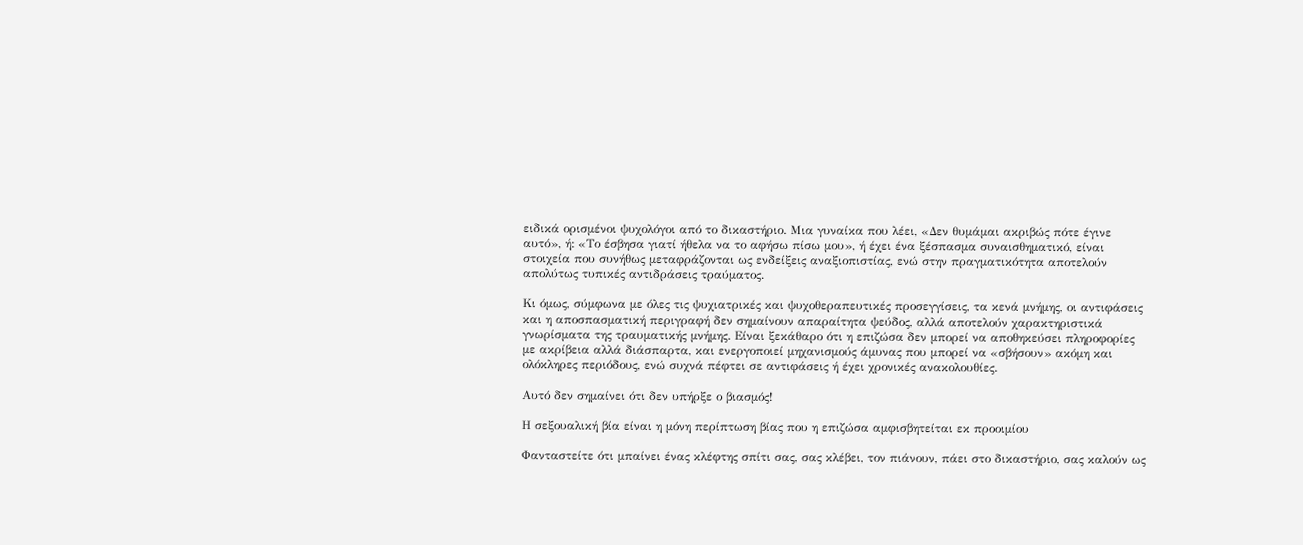ειδικά ορισμένοι ψυχολόγοι από το δικαστήριο. Μια γυναίκα που λέει, «Δεν θυμάμαι ακριβώς πότε έγινε αυτό», ή: «Το έσβησα γιατί ήθελα να το αφήσω πίσω μου», ή έχει ένα ξέσπασμα συναισθηματικό, είναι στοιχεία που συνήθως μεταφράζονται ως ενδείξεις αναξιοπιστίας, ενώ στην πραγματικότητα αποτελούν απολύτως τυπικές αντιδράσεις τραύματος.

Κι όμως, σύμφωνα με όλες τις ψυχιατρικές και ψυχοθεραπευτικές προσεγγίσεις, τα κενά μνήμης, οι αντιφάσεις και η αποσπασματική περιγραφή δεν σημαίνουν απαραίτητα ψεύδος, αλλά αποτελούν χαρακτηριστικά γνωρίσματα της τραυματικής μνήμης. Είναι ξεκάθαρο ότι η επιζώσα δεν μπορεί να αποθηκεύσει πληροφορίες με ακρίβεια αλλά διάσπαρτα, και ενεργοποιεί μηχανισμούς άμυνας που μπορεί να «σβήσουν» ακόμη και ολόκληρες περιόδους, ενώ συχνά πέφτει σε αντιφάσεις ή έχει χρονικές ανακολουθίες.

Αυτό δεν σημαίνει ότι δεν υπήρξε ο βιασμός!

Η σεξουαλική βία είναι η μόνη περίπτωση βίας που η επιζώσα αμφισβητείται εκ προοιμίου

Φανταστείτε ότι μπαίνει ένας κλέφτης σπίτι σας, σας κλέβει, τον πιάνουν, πάει στο δικαστήριο, σας καλούν ως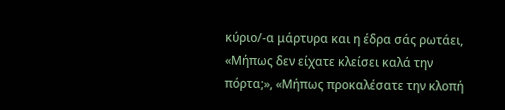κύριο/-α μάρτυρα και η έδρα σάς ρωτάει, «Μήπως δεν είχατε κλείσει καλά την πόρτα;», «Μήπως προκαλέσατε την κλοπή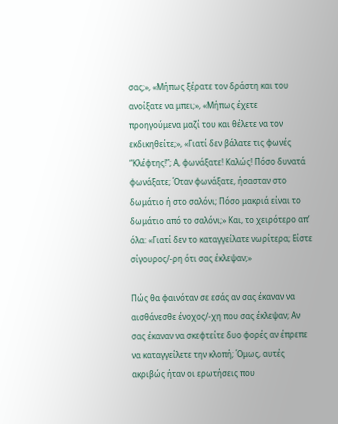σας;», «Μήπως ξέρατε τον δράστη και του ανοίξατε να μπει;», «Μήπως έχετε προηγούμενα μαζί του και θέλετε να τον εκδικηθείτε;», «Γιατί δεν βάλατε τις φωνές “Κλέφτης!”; Α, φωνάξατε! Καλώς! Πόσο δυνατά φωνάξατε; Όταν φωνάξατε, ήσασταν στο δωμάτιο ή στο σαλόνι; Πόσο μακριά είναι το δωμάτιο από το σαλόνι;» Και, το χειρότερο απ’ όλα: «Γιατί δεν το καταγγείλατε νωρίτερα; Είστε σίγουρος/-ρη ότι σας έκλεψαν;»

Πώς θα φαινόταν σε εσάς αν σας έκαναν να αισθάνεσθε ένοχος/-χη που σας έκλεψαν; Αν σας έκαναν να σκεφτείτε δυο φορές αν έπρεπε να καταγγείλετε την κλοπή; Όμως, αυτές ακριβώς ήταν οι ερωτήσεις που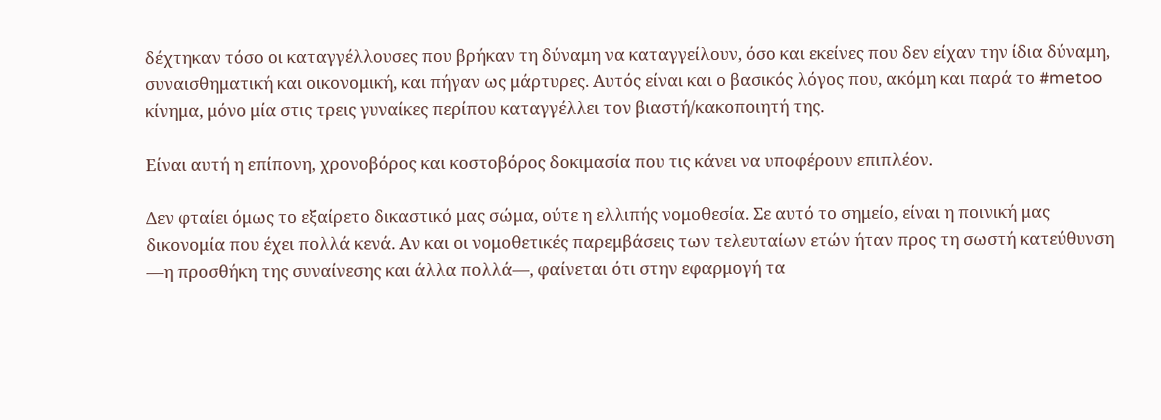δέχτηκαν τόσο οι καταγγέλλουσες που βρήκαν τη δύναμη να καταγγείλουν, όσο και εκείνες που δεν είχαν την ίδια δύναμη, συναισθηματική και οικονομική, και πήγαν ως μάρτυρες. Αυτός είναι και ο βασικός λόγος που, ακόμη και παρά το #metoo κίνημα, μόνο μία στις τρεις γυναίκες περίπου καταγγέλλει τον βιαστή/κακοποιητή της.

Είναι αυτή η επίπονη, χρονοβόρος και κοστοβόρος δοκιμασία που τις κάνει να υποφέρουν επιπλέον.

Δεν φταίει όμως το εξαίρετο δικαστικό μας σώμα, ούτε η ελλιπής νομοθεσία. Σε αυτό το σημείο, είναι η ποινική μας δικονομία που έχει πολλά κενά. Αν και οι νομοθετικές παρεμβάσεις των τελευταίων ετών ήταν προς τη σωστή κατεύθυνση —η προσθήκη της συναίνεσης και άλλα πολλά—, φαίνεται ότι στην εφαρμογή τα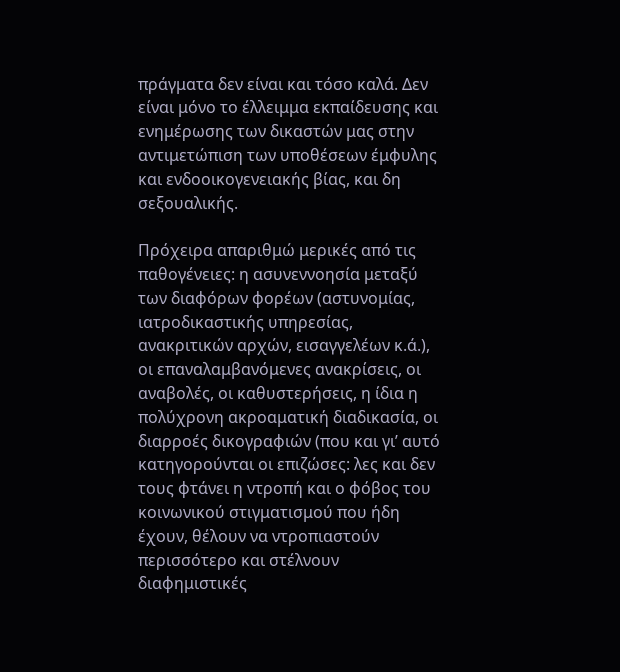πράγματα δεν είναι και τόσο καλά. Δεν είναι μόνο το έλλειμμα εκπαίδευσης και ενημέρωσης των δικαστών μας στην αντιμετώπιση των υποθέσεων έμφυλης και ενδοοικογενειακής βίας, και δη σεξουαλικής.

Πρόχειρα απαριθμώ μερικές από τις παθογένειες: η ασυνεννοησία μεταξύ των διαφόρων φορέων (αστυνομίας, ιατροδικαστικής υπηρεσίας, ανακριτικών αρχών, εισαγγελέων κ.ά.), οι επαναλαμβανόμενες ανακρίσεις, οι αναβολές, οι καθυστερήσεις, η ίδια η πολύχρονη ακροαματική διαδικασία, οι διαρροές δικογραφιών (που και γι’ αυτό κατηγορούνται οι επιζώσες: λες και δεν τους φτάνει η ντροπή και ο φόβος του κοινωνικού στιγματισμού που ήδη έχουν, θέλουν να ντροπιαστούν περισσότερο και στέλνουν διαφημιστικές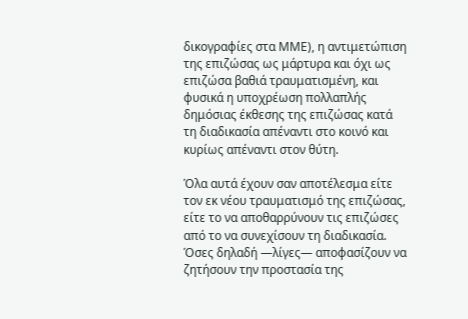δικογραφίες στα ΜΜΕ), η αντιμετώπιση της επιζώσας ως μάρτυρα και όχι ως επιζώσα βαθιά τραυματισμένη, και φυσικά η υποχρέωση πολλαπλής δημόσιας έκθεσης της επιζώσας κατά τη διαδικασία απέναντι στο κοινό και κυρίως απέναντι στον θύτη.

Όλα αυτά έχουν σαν αποτέλεσμα είτε τον εκ νέου τραυματισμό της επιζώσας, είτε το να αποθαρρύνουν τις επιζώσες από το να συνεχίσουν τη διαδικασία. Όσες δηλαδή —λίγες— αποφασίζουν να ζητήσουν την προστασία της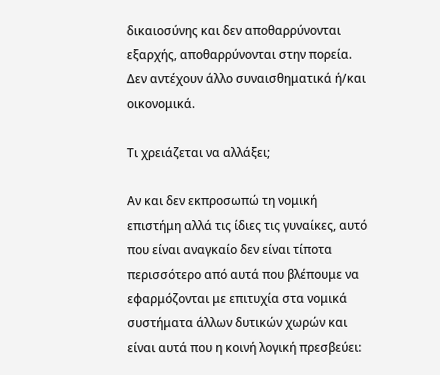δικαιοσύνης και δεν αποθαρρύνονται εξαρχής, αποθαρρύνονται στην πορεία. Δεν αντέχουν άλλο συναισθηματικά ή/και οικονομικά.

Τι χρειάζεται να αλλάξει;

Αν και δεν εκπροσωπώ τη νομική επιστήμη αλλά τις ίδιες τις γυναίκες, αυτό που είναι αναγκαίο δεν είναι τίποτα περισσότερο από αυτά που βλέπουμε να εφαρμόζονται με επιτυχία στα νομικά συστήματα άλλων δυτικών χωρών και είναι αυτά που η κοινή λογική πρεσβεύει: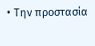• Την προστασία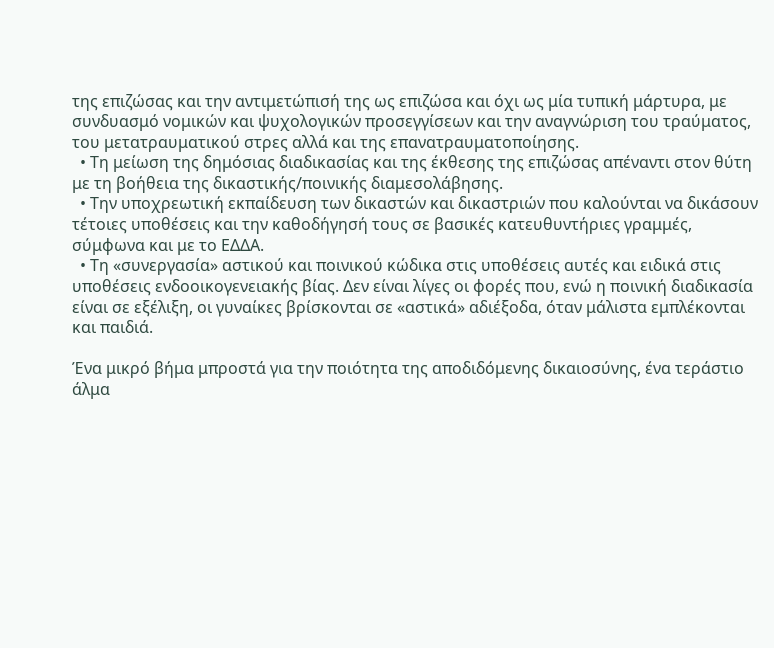της επιζώσας και την αντιμετώπισή της ως επιζώσα και όχι ως μία τυπική μάρτυρα, με συνδυασμό νομικών και ψυχολογικών προσεγγίσεων και την αναγνώριση του τραύματος, του μετατραυματικού στρες αλλά και της επανατραυματοποίησης.
  • Τη μείωση της δημόσιας διαδικασίας και της έκθεσης της επιζώσας απέναντι στον θύτη με τη βοήθεια της δικαστικής/ποινικής διαμεσολάβησης.
  • Την υποχρεωτική εκπαίδευση των δικαστών και δικαστριών που καλούνται να δικάσουν τέτοιες υποθέσεις και την καθοδήγησή τους σε βασικές κατευθυντήριες γραμμές, σύμφωνα και με το ΕΔΔΑ.
  • Τη «συνεργασία» αστικού και ποινικού κώδικα στις υποθέσεις αυτές και ειδικά στις υποθέσεις ενδοοικογενειακής βίας. Δεν είναι λίγες οι φορές που, ενώ η ποινική διαδικασία είναι σε εξέλιξη, οι γυναίκες βρίσκονται σε «αστικά» αδιέξοδα, όταν μάλιστα εμπλέκονται και παιδιά.

Ένα μικρό βήμα μπροστά για την ποιότητα της αποδιδόμενης δικαιοσύνης, ένα τεράστιο άλμα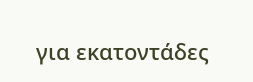για εκατοντάδες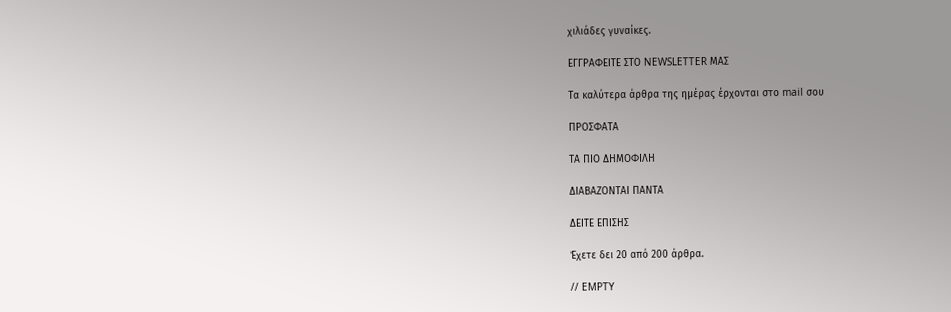χιλιάδες γυναίκες.

ΕΓΓΡΑΦΕΙΤΕ ΣΤΟ NEWSLETTER ΜΑΣ

Tα καλύτερα άρθρα της ημέρας έρχονται στο mail σου

ΠΡΟΣΦΑΤΑ

ΤΑ ΠΙΟ ΔΗΜΟΦΙΛΗ

ΔΙΑΒΑΖΟΝΤΑΙ ΠΑΝΤΑ

ΔΕΙΤΕ ΕΠΙΣΗΣ

Έχετε δει 20 από 200 άρθρα.

// EMPTY